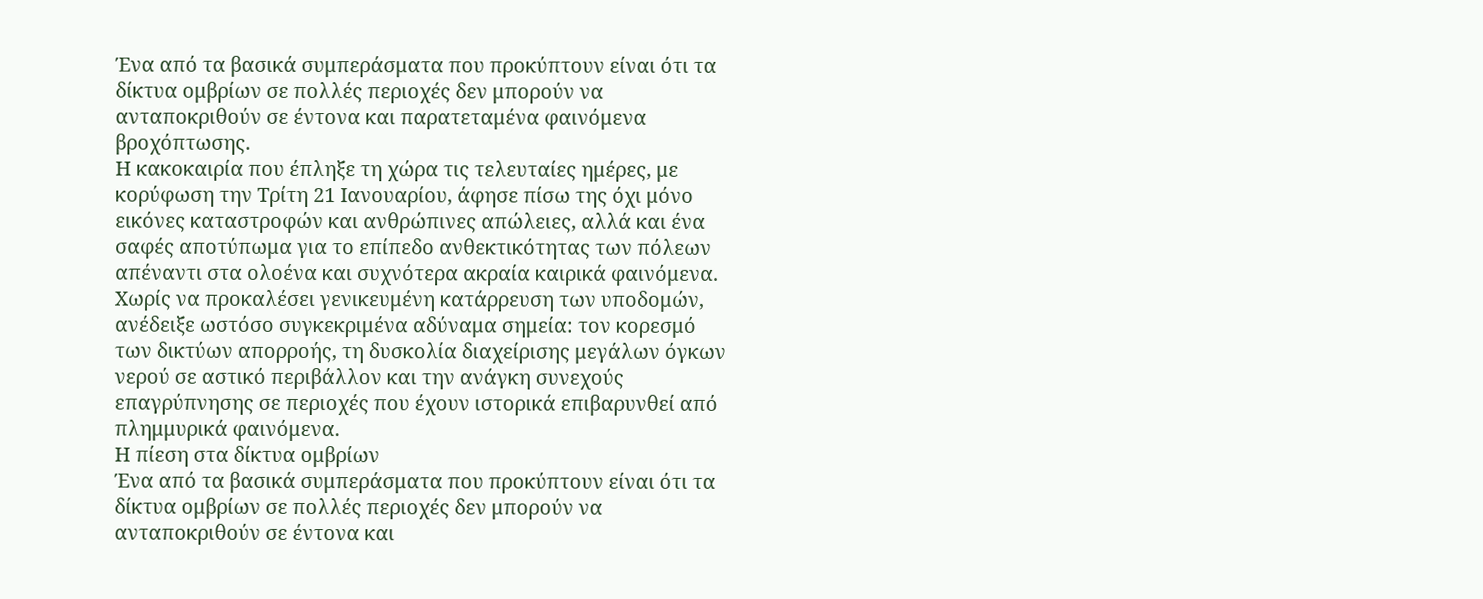Ένα από τα βασικά συμπεράσματα που προκύπτουν είναι ότι τα δίκτυα ομβρίων σε πολλές περιοχές δεν μπορούν να ανταποκριθούν σε έντονα και παρατεταμένα φαινόμενα βροχόπτωσης.
Η κακοκαιρία που έπληξε τη χώρα τις τελευταίες ημέρες, με κορύφωση την Τρίτη 21 Ιανουαρίου, άφησε πίσω της όχι μόνο εικόνες καταστροφών και ανθρώπινες απώλειες, αλλά και ένα σαφές αποτύπωμα για το επίπεδο ανθεκτικότητας των πόλεων απέναντι στα ολοένα και συχνότερα ακραία καιρικά φαινόμενα.
Χωρίς να προκαλέσει γενικευμένη κατάρρευση των υποδομών, ανέδειξε ωστόσο συγκεκριμένα αδύναμα σημεία: τον κορεσμό των δικτύων απορροής, τη δυσκολία διαχείρισης μεγάλων όγκων νερού σε αστικό περιβάλλον και την ανάγκη συνεχούς επαγρύπνησης σε περιοχές που έχουν ιστορικά επιβαρυνθεί από πλημμυρικά φαινόμενα.
Η πίεση στα δίκτυα ομβρίων
Ένα από τα βασικά συμπεράσματα που προκύπτουν είναι ότι τα δίκτυα ομβρίων σε πολλές περιοχές δεν μπορούν να ανταποκριθούν σε έντονα και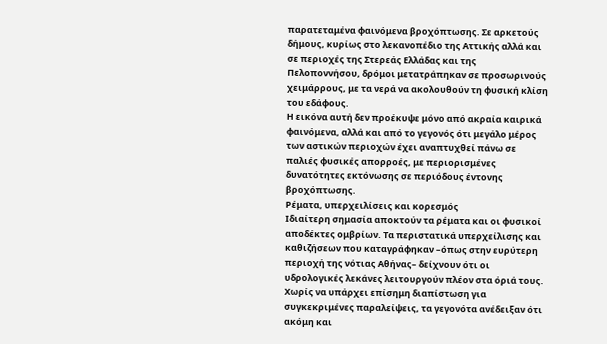παρατεταμένα φαινόμενα βροχόπτωσης. Σε αρκετούς δήμους, κυρίως στο λεκανοπέδιο της Αττικής αλλά και σε περιοχές της Στερεάς Ελλάδας και της Πελοποννήσου, δρόμοι μετατράπηκαν σε προσωρινούς χειμάρρους, με τα νερά να ακολουθούν τη φυσική κλίση του εδάφους.
Η εικόνα αυτή δεν προέκυψε μόνο από ακραία καιρικά φαινόμενα, αλλά και από το γεγονός ότι μεγάλο μέρος των αστικών περιοχών έχει αναπτυχθεί πάνω σε παλιές φυσικές απορροές, με περιορισμένες δυνατότητες εκτόνωσης σε περιόδους έντονης βροχόπτωσης.
Ρέματα, υπερχειλίσεις και κορεσμός
Ιδιαίτερη σημασία αποκτούν τα ρέματα και οι φυσικοί αποδέκτες ομβρίων. Τα περιστατικά υπερχείλισης και καθιζήσεων που καταγράφηκαν –όπως στην ευρύτερη περιοχή της νότιας Αθήνας– δείχνουν ότι οι υδρολογικές λεκάνες λειτουργούν πλέον στα όριά τους.
Χωρίς να υπάρχει επίσημη διαπίστωση για συγκεκριμένες παραλείψεις, τα γεγονότα ανέδειξαν ότι ακόμη και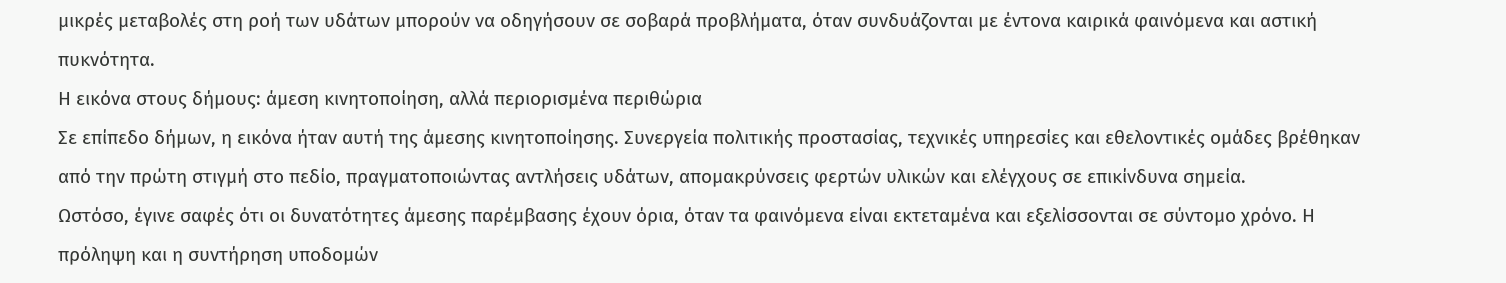μικρές μεταβολές στη ροή των υδάτων μπορούν να οδηγήσουν σε σοβαρά προβλήματα, όταν συνδυάζονται με έντονα καιρικά φαινόμενα και αστική πυκνότητα.
Η εικόνα στους δήμους: άμεση κινητοποίηση, αλλά περιορισμένα περιθώρια
Σε επίπεδο δήμων, η εικόνα ήταν αυτή της άμεσης κινητοποίησης. Συνεργεία πολιτικής προστασίας, τεχνικές υπηρεσίες και εθελοντικές ομάδες βρέθηκαν από την πρώτη στιγμή στο πεδίο, πραγματοποιώντας αντλήσεις υδάτων, απομακρύνσεις φερτών υλικών και ελέγχους σε επικίνδυνα σημεία.
Ωστόσο, έγινε σαφές ότι οι δυνατότητες άμεσης παρέμβασης έχουν όρια, όταν τα φαινόμενα είναι εκτεταμένα και εξελίσσονται σε σύντομο χρόνο. Η πρόληψη και η συντήρηση υποδομών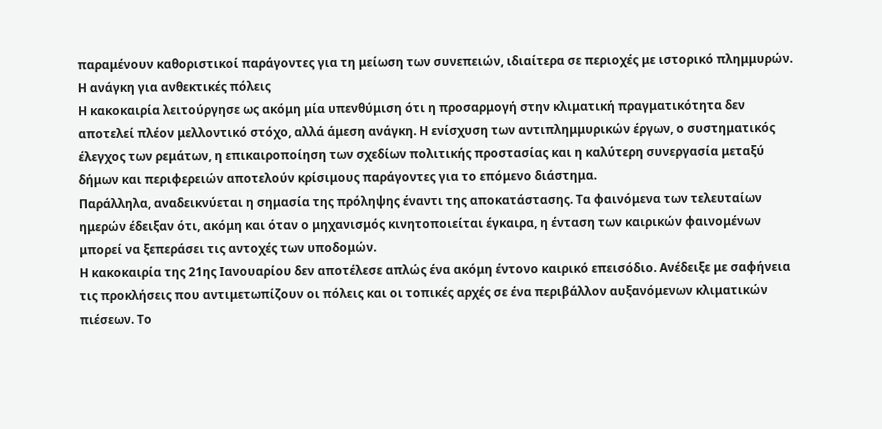παραμένουν καθοριστικοί παράγοντες για τη μείωση των συνεπειών, ιδιαίτερα σε περιοχές με ιστορικό πλημμυρών.
Η ανάγκη για ανθεκτικές πόλεις
Η κακοκαιρία λειτούργησε ως ακόμη μία υπενθύμιση ότι η προσαρμογή στην κλιματική πραγματικότητα δεν αποτελεί πλέον μελλοντικό στόχο, αλλά άμεση ανάγκη. Η ενίσχυση των αντιπλημμυρικών έργων, ο συστηματικός έλεγχος των ρεμάτων, η επικαιροποίηση των σχεδίων πολιτικής προστασίας και η καλύτερη συνεργασία μεταξύ δήμων και περιφερειών αποτελούν κρίσιμους παράγοντες για το επόμενο διάστημα.
Παράλληλα, αναδεικνύεται η σημασία της πρόληψης έναντι της αποκατάστασης. Τα φαινόμενα των τελευταίων ημερών έδειξαν ότι, ακόμη και όταν ο μηχανισμός κινητοποιείται έγκαιρα, η ένταση των καιρικών φαινομένων μπορεί να ξεπεράσει τις αντοχές των υποδομών.
Η κακοκαιρία της 21ης Ιανουαρίου δεν αποτέλεσε απλώς ένα ακόμη έντονο καιρικό επεισόδιο. Ανέδειξε με σαφήνεια τις προκλήσεις που αντιμετωπίζουν οι πόλεις και οι τοπικές αρχές σε ένα περιβάλλον αυξανόμενων κλιματικών πιέσεων. Το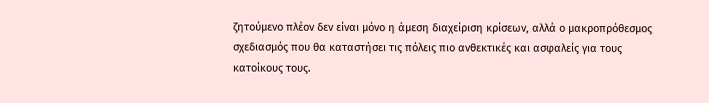ζητούμενο πλέον δεν είναι μόνο η άμεση διαχείριση κρίσεων, αλλά ο μακροπρόθεσμος σχεδιασμός που θα καταστήσει τις πόλεις πιο ανθεκτικές και ασφαλείς για τους κατοίκους τους.